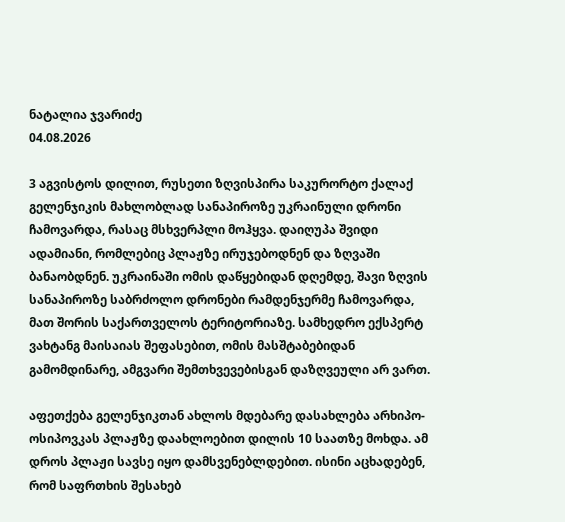ნატალია ჯვარიძე
04.08.2026

3 აგვისტოს დილით, რუსეთი ზღვისპირა საკურორტო ქალაქ გელენჯიკის მახლობლად სანაპიროზე უკრაინული დრონი ჩამოვარდა, რასაც მსხვერპლი მოჰყვა. დაიღუპა შვიდი ადამიანი, რომლებიც პლაჟზე ირუჯებოდნენ და ზღვაში ბანაობდნენ. უკრაინაში ომის დაწყებიდან დღემდე, შავი ზღვის სანაპიროზე საბრძოლო დრონები რამდენჯერმე ჩამოვარდა, მათ შორის საქართველოს ტერიტორიაზე. სამხედრო ექსპერტ ვახტანგ მაისაიას შეფასებით, ომის მასშტაბებიდან გამომდინარე, ამგვარი შემთხვევებისგან დაზღვეული არ ვართ.

აფეთქება გელენჯიკთან ახლოს მდებარე დასახლება არხიპო-ოსიპოვკას პლაჟზე დაახლოებით დილის 10 საათზე მოხდა. ამ დროს პლაჟი სავსე იყო დამსვენებლდებით. ისინი აცხადებენ, რომ საფრთხის შესახებ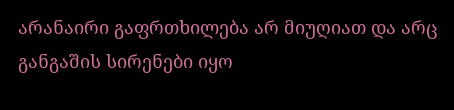არანაირი გაფრთხილება არ მიუღიათ და არც განგაშის სირენები იყო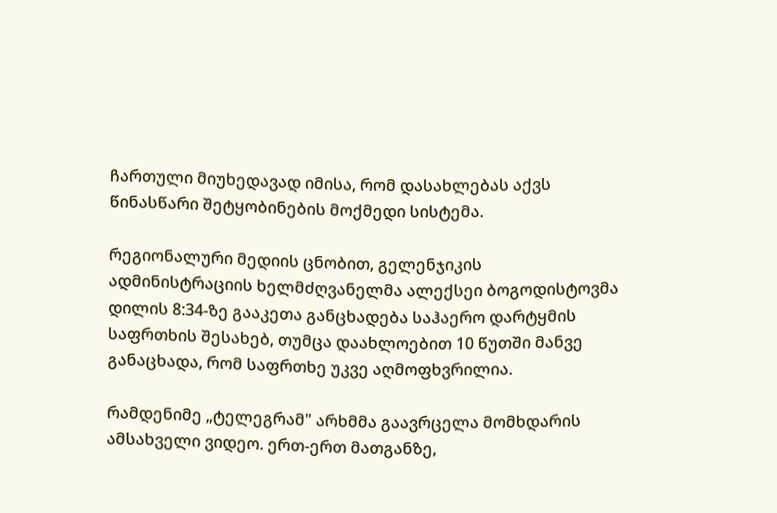ჩართული მიუხედავად იმისა, რომ დასახლებას აქვს წინასწარი შეტყობინების მოქმედი სისტემა.

რეგიონალური მედიის ცნობით, გელენჯიკის ადმინისტრაციის ხელმძღვანელმა ალექსეი ბოგოდისტოვმა დილის 8:34-ზე გააკეთა განცხადება საჰაერო დარტყმის საფრთხის შესახებ, თუმცა დაახლოებით 10 წუთში მანვე განაცხადა, რომ საფრთხე უკვე აღმოფხვრილია.

რამდენიმე „ტელეგრამ" არხმმა გაავრცელა მომხდარის ამსახველი ვიდეო. ერთ-ერთ მათგანზე,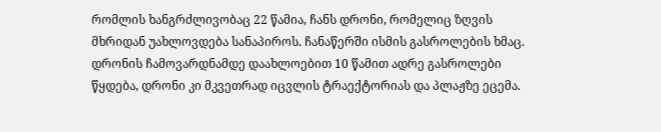რომლის ხანგრძლივობაც 22 წამია, ჩანს დრონი, რომელიც ზღვის მხრიდან უახლოვდება სანაპიროს. ჩანაწერში ისმის გასროლების ხმაც. დრონის ჩამოვარდნამდე დაახლოებით 10 წამით ადრე გასროლები წყდება, დრონი კი მკვეთრად იცვლის ტრაექტორიას და პლაჟზე ეცემა.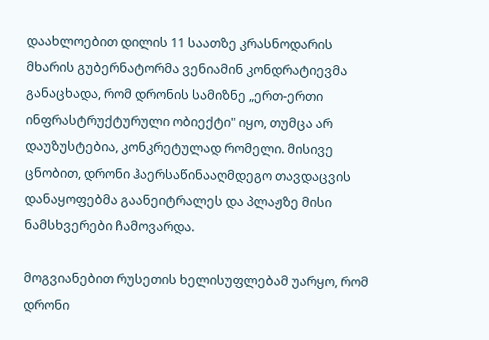დაახლოებით დილის 11 საათზე კრასნოდარის მხარის გუბერნატორმა ვენიამინ კონდრატიევმა განაცხადა, რომ დრონის სამიზნე „ერთ-ერთი ინფრასტრუქტურული ობიექტი" იყო, თუმცა არ დაუზუსტებია, კონკრეტულად რომელი. მისივე ცნობით, დრონი ჰაერსაწინააღმდეგო თავდაცვის დანაყოფებმა გაანეიტრალეს და პლაჟზე მისი ნამსხვერები ჩამოვარდა.

მოგვიანებით რუსეთის ხელისუფლებამ უარყო, რომ დრონი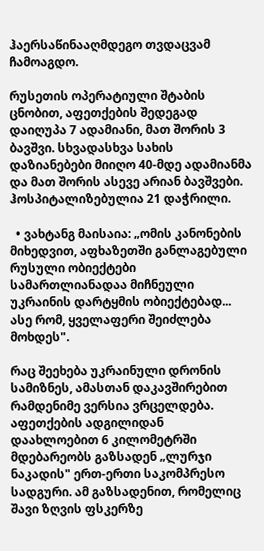ჰაერსაწინააღმდეგო თვდაცვამ ჩამოაგდო.

რუსეთის ოპერატიული შტაბის ცნობით, აფეთქების შედეგად დაიღუპა 7 ადამიანი, მათ შორის 3 ბავშვი. სხვადასხვა სახის დაზიანებები მიიღო 40-მდე ადამიანმა და მათ შორის ასევე არიან ბავშვები. ჰოსპიტალიზებულია 21 დაჭრილი.

  • ვახტანგ მაისაია: „ომის კანონების მიხედვით, აფხაზეთში განლაგებული რუსული ობიექტები სამართლიანადაა მიჩნეული უკრაინის დარტყმის ობიექტებად... ასე რომ, ყველაფერი შეიძლება მოხდეს".

რაც შეეხება უკრაინული დრონის სამიზნეს, ამასთან დაკავშირებით რამდენიმე ვერსია ვრცელდება. აფეთქების ადგილიდან დაახლოებით 6 კილომეტრში მდებარეობს გაზსადენ „ლურჯი ნაკადის" ერთ-ერთი საკომპრესო სადგური. ამ გაზსადენით, რომელიც შავი ზღვის ფსკერზე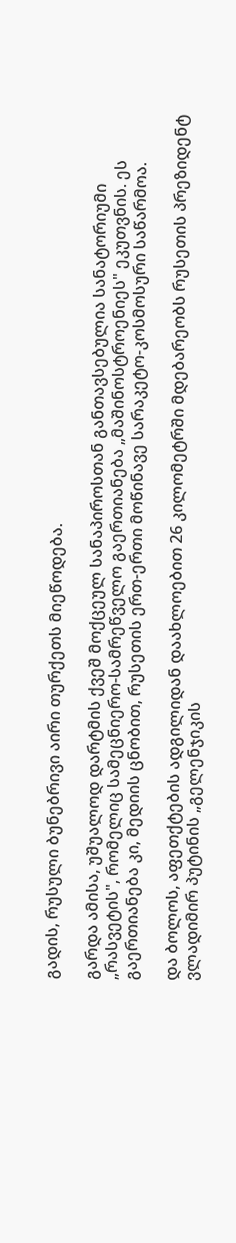გადის, რუსული ბუნებრივი აირი თურქეთს მიეწოდება.

გარდა ამისა, უშუალოდ დარტმის ქვეშ მოქცეულ სანაპიროსთან განთავსებულია სანატორიუმი „რასვეტის", რომელიც სამეცნიერო-სამრეწველო გაერთიანება „მაშინოსტროენიეს" ეკუთვნის. ეს გაერთიანება კი, მედიის ცნობით, რუსეთის ერთ-ერთი მოწინავე სარაკეტო-კოსმოსური საწარმოა.

და ბოლოს, აფეთქტების ადგილიდან დაახლოებით 26 კილომეტრში მდებარეობს რუსეთის პრეზიდენტ ვლადიმირ პუტინის „გელენჯიკის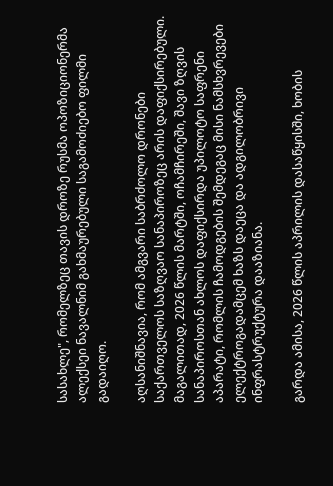სასახლე", რომელზეც თავის დროზე რუსმა ოპოზიციონერმა ალექსეი ნავალნიმ გახმაურებული საგამოძიებო ფილმი გადაიღო.

აღსანიშნავია, რომ ამგვარი საბრძოლო დრონები საქართველოს საზღვაო სანაპიროზეც არის დაფიქსირებული. მაგალითად, 2026 წლის მარტში, ოჩამჩირეში, შავი ზღვის სანაპიროსთან ახლოს დაფიქსირდა უპილოტო საფრენი აპარატი, რომლის ჩამოდგების შემდეგაც მისი ნამსხვრევები ელექტროგადამცემ ხაზს დაეცა და ადგილობრივი ინფრასტრუქტურა დააზიანა.

გარდა ამისა, 2026 წლის აპრილის დასაწყისში, ხობის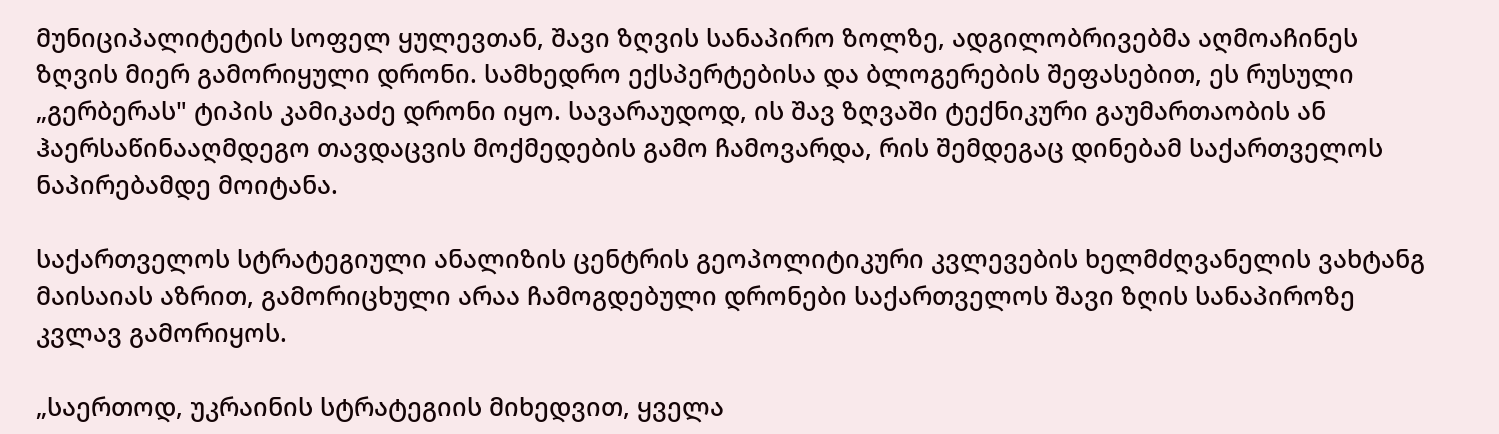მუნიციპალიტეტის სოფელ ყულევთან, შავი ზღვის სანაპირო ზოლზე, ადგილობრივებმა აღმოაჩინეს ზღვის მიერ გამორიყული დრონი. სამხედრო ექსპერტებისა და ბლოგერების შეფასებით, ეს რუსული „გერბერას" ტიპის კამიკაძე დრონი იყო. სავარაუდოდ, ის შავ ზღვაში ტექნიკური გაუმართაობის ან ჰაერსაწინააღმდეგო თავდაცვის მოქმედების გამო ჩამოვარდა, რის შემდეგაც დინებამ საქართველოს ნაპირებამდე მოიტანა.

საქართველოს სტრატეგიული ანალიზის ცენტრის გეოპოლიტიკური კვლევების ხელმძღვანელის ვახტანგ მაისაიას აზრით, გამორიცხული არაა ჩამოგდებული დრონები საქართველოს შავი ზღის სანაპიროზე კვლავ გამორიყოს.

„საერთოდ, უკრაინის სტრატეგიის მიხედვით, ყველა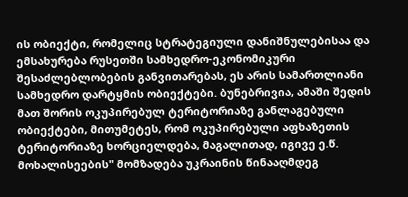ის ობიექტი, რომელიც სტრატეგიული დანიშნულებისაა და ემსახურება რუსეთში სამხედრო-ეკონომიკური შესაძლებლობების განვითარებას, ეს არის სამართლიანი სამხედრო დარტყმის ობიექტები. ბუნებრივია, ამაში შედის მათ შორის ოკუპირებულ ტერიტორიაზე განლაგებული ობიექტები, მითუმეტეს, რომ ოკუპირებული აფხაზეთის ტერიტორიაზე ხორციელდება, მაგალითად, იგივე ე.წ. მოხალისეების" მომზადება უკრაინის წინააღმდეგ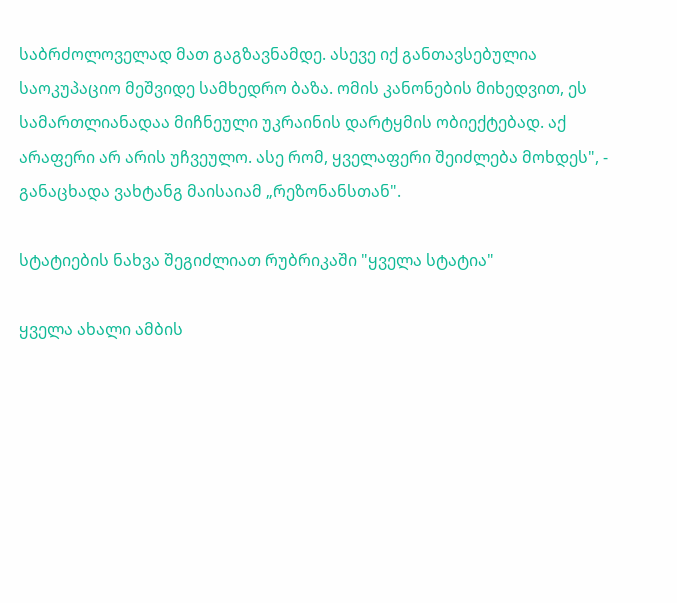საბრძოლოველად მათ გაგზავნამდე. ასევე იქ განთავსებულია საოკუპაციო მეშვიდე სამხედრო ბაზა. ომის კანონების მიხედვით, ეს სამართლიანადაა მიჩნეული უკრაინის დარტყმის ობიექტებად. აქ არაფერი არ არის უჩვეულო. ასე რომ, ყველაფერი შეიძლება მოხდეს", - განაცხადა ვახტანგ მაისაიამ „რეზონანსთან".

სტატიების ნახვა შეგიძლიათ რუბრიკაში "ყველა სტატია"

ყველა ახალი ამბის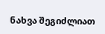ნახვა შეგიძლიათ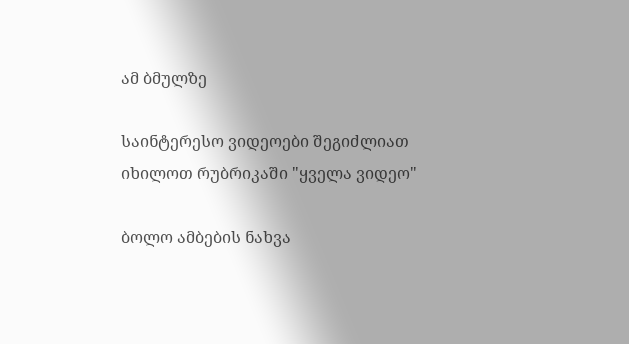ამ ბმულზე

საინტერესო ვიდეოები შეგიძლიათ იხილოთ რუბრიკაში "ყველა ვიდეო"

ბოლო ამბების ნახვა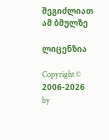შეგიძლიათ ამ ბმულზე

ლიცენზია

Copyright © 2006-2026 by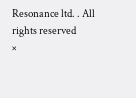Resonance ltd. . All rights reserved
×